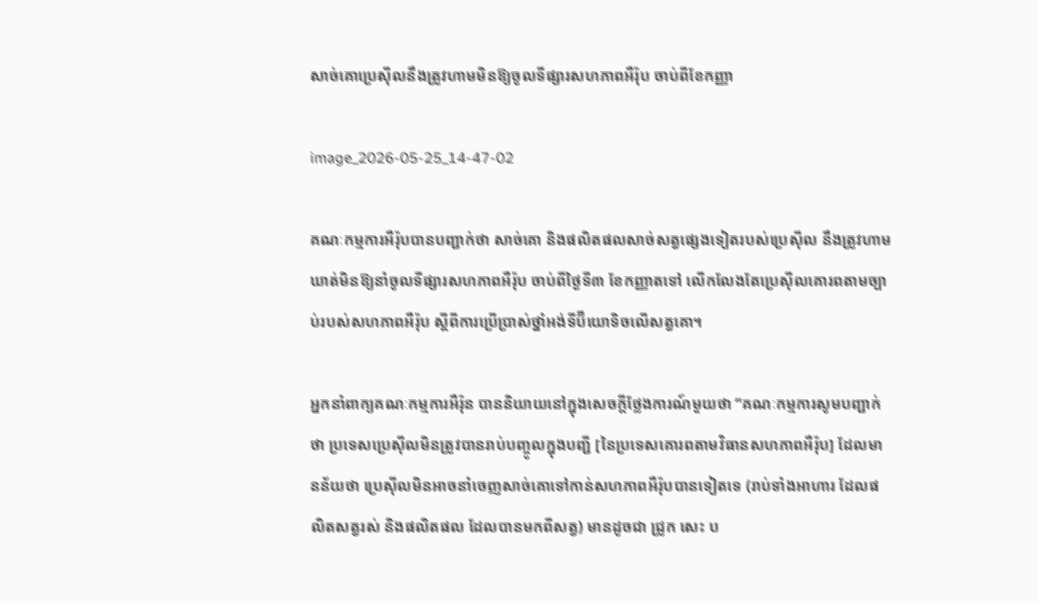សាច់គោប្រេស៊ីលនឹងត្រូវហាមមិនឱ្យចូលទីផ្សារសហភាពអឺរ៉ុប ចាប់ពីខែកញ្ញា

image_2026-05-25_14-47-02

គណៈកម្មការអឺរ៉ុបបានបញ្ជាក់ថា សាច់គោ និងផលិតផលសាច់សត្វផ្សេងទៀតរបស់ប្រេស៊ីល នឹងត្រូវហាមឃាត់មិនឱ្យនាំចូលទីផ្សារសហភាពអឺរ៉ុប ចាប់ពីថ្ងៃទី៣ ខែកញ្ញាតទៅ លើកលែងតែប្រេស៊ីលគោរពតាមច្បាប់របស់សហភាពអឺរ៉ុប ស្តីពីការប្រើប្រាស់ថ្នាំអង់ទីប៊ីយោទិចលើសត្វគោ។

អ្នកនាំពាក្យគណៈកម្មការអឺរ៉ុន បាននិយាយនៅក្នុងសេចក្តីថ្លែងការណ៍មួយថា “គណៈកម្មការសូមបញ្ជាក់ថា ប្រទេសប្រេស៊ីលមិនត្រូវបានរាប់បញ្ចូលក្នុងបញ្ជី [នៃប្រទេសគោរពតាមវិធានសហភាពអឺរ៉ុប] ដែលមានន័យថា ប្រេស៊ីលមិនអាចនាំចេញសាច់គោទៅកាន់សហភាពអឺរ៉ុបបានទៀតទេ (រាប់ទាំងអាហារ ដែលផលិតសត្វរស់ និងផលិតផល ដែលបានមកពីសត្វ) មានដូចជា ជ្រូក សេះ ប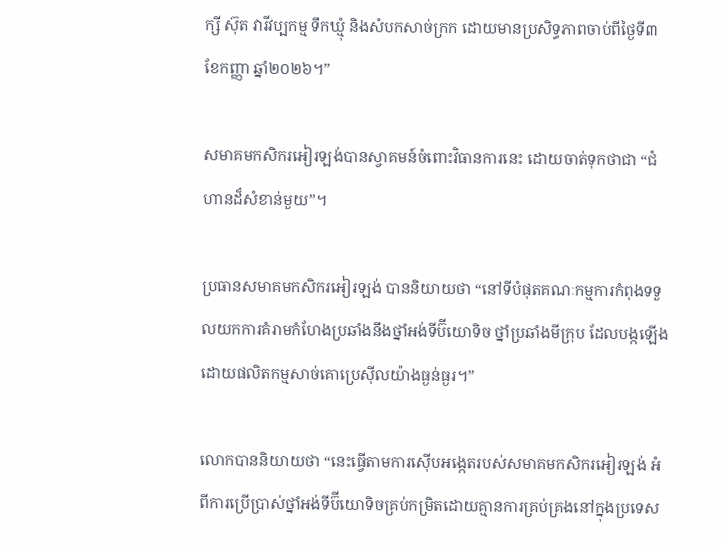ក្សី ស៊ុត វារីវប្បកម្ម ទឹកឃ្មុំ និងសំបកសាច់ក្រក ដោយមានប្រសិទ្ធភាពចាប់ពីថ្ងៃទី៣ ខែកញ្ញា ឆ្នាំ២០២៦។”

សមាគមកសិករអៀរឡង់បានស្វាគមន៍ចំពោះវិធានការនេះ ដោយចាត់ទុកថាជា “ជំហានដ៏សំខាន់មួយ”។

ប្រធានសមាគមកសិករអៀរឡង់ បាននិយាយថា “នៅទីបំផុតគណៈកម្មការកំពុងទទួលយកការគំរាមកំហែងប្រឆាំងនឹងថ្នាំអង់ទីប៊ីយោទិច ថ្នាំប្រឆាំងមីក្រុប ដែលបង្កឡើងដោយផលិតកម្មសាច់គោប្រេស៊ីលយ៉ាងធ្ងន់ធ្ងរ។”

លោកបាននិយាយថា “នេះធ្វើតាមការស៊ើបអង្កេតរបស់សមាគមកសិករអៀរឡង់ អំពីការប្រើប្រាស់ថ្នាំអង់ទីប៊ីយោទិចគ្រប់កម្រិតដោយគ្មានការគ្រប់គ្រងនៅក្នុងប្រទេស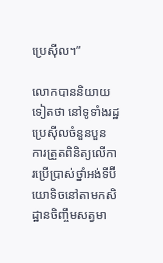ប្រេស៊ីល។”

លោកបាននិយាយទៀតថា នៅទូទាំងរដ្ឋប្រេស៊ីលចំនួនបួន ការត្រួតពិនិត្យលើការប្រើប្រាស់ថ្នាំអង់ទីប៊ីយោទិចនៅតាមកសិដ្ឋានចិញ្ចឹមសត្វមា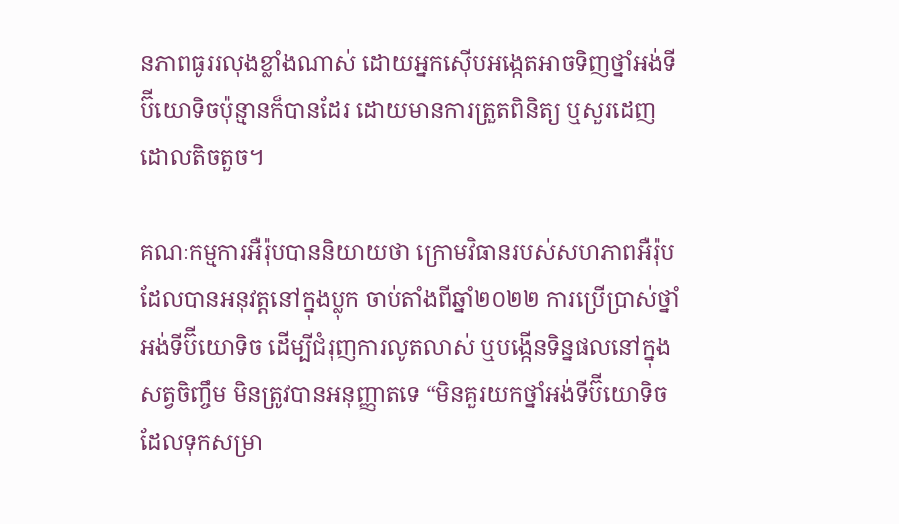នភាពធូររលុងខ្លាំងណាស់ ដោយអ្នកស៊ើបអង្កេតអាចទិញថ្នាំអង់ទីប៊ីយោទិចប៉ុន្មានក៏បានដែរ ដោយមានការត្រួតពិនិត្យ ឬសួរដេញដោលតិចតួច។

គណៈកម្មការអឺរ៉ុបបាននិយាយថា ក្រោមវិធានរបស់សហភាពអឺរ៉ុប ដែលបានអនុវត្តនៅក្នុងប្លុក ចាប់តាំងពីឆ្នាំ២០២២ ការប្រើប្រាស់ថ្នាំអង់ទីប៊ីយោទិច ដើម្បីជំរុញការលូតលាស់ ឬបង្កើនទិន្នផលនៅក្នុងសត្វចិញ្ចឹម មិនត្រូវបានអនុញ្ញាតទេ “មិនគួរយកថ្នាំអង់ទីប៊ីយោទិច ដែលទុកសម្រា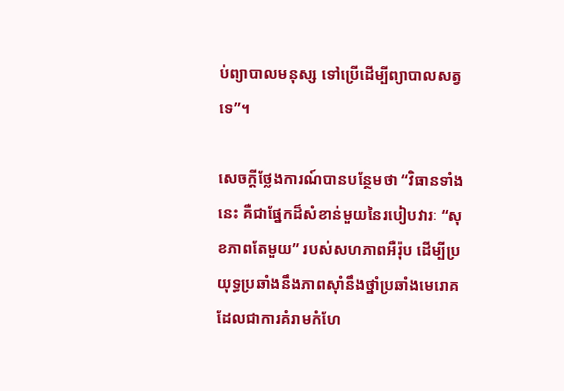ប់ព្យាបាលមនុស្ស ទៅប្រើដើម្បីព្យាបាលសត្វទេ”។

សេចក្តីថ្លែងការណ៍បានបន្ថែមថា “វិធានទាំងនេះ គឺជាផ្នែកដ៏សំខាន់មួយនៃរបៀបវារៈ “សុខភាពតែមួយ” របស់សហភាពអឺរ៉ុប ដើម្បីប្រយុទ្ធប្រឆាំងនឹងភាពស៊ាំនឹងថ្នាំប្រឆាំងមេរោគ ដែលជាការគំរាមកំហែ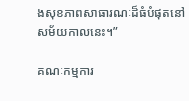ងសុខភាពសាធារណៈដ៏ធំបំផុតនៅសម័យកាលនេះ។”

គណៈកម្មការ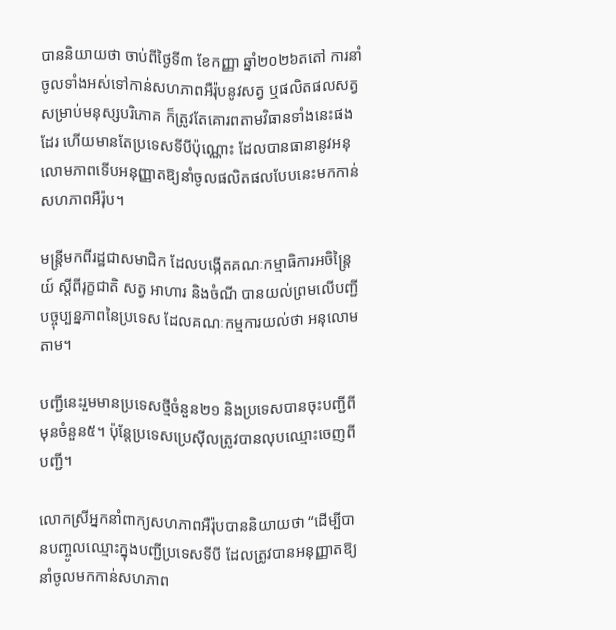បាននិយាយថា ចាប់ពីថ្ងៃទី៣ ខែកញ្ញា ឆ្នាំ២០២៦តតៅ ការនាំចូលទាំងអស់ទៅកាន់សហភាពអឺរ៉ុបនូវសត្វ ឬផលិតផលសត្វសម្រាប់មនុស្សបរិភោគ ក៏ត្រូវតែគោរពតាមវិធានទាំងនេះផងដែរ ហើយមានតែប្រទេសទីបីប៉ុណ្ណោះ ដែលបានធានានូវអនុលោមភាពទើបអនុញ្ញាតឱ្យនាំចូលផលិតផលបែបនេះមកកាន់សហភាពអឺរ៉ុប។

មន្ត្រីមកពីរដ្ឋជាសមាជិក ដែលបង្កើតគណៈកម្មាធិការអចិន្ត្រៃយ៍ ស្តីពីរុក្ខជាតិ សត្វ អាហារ និងចំណី បានយល់ព្រមលើបញ្ជីបច្ចុប្បន្នភាពនៃប្រទេស ដែលគណៈកម្មការយល់ថា អនុលោមតាម។

បញ្ជីនេះរួមមានប្រទេសថ្មីចំនួន២១ និងប្រទេសបានចុះបញ្ជីពីមុនចំនួន៥។ ប៉ុន្តែប្រទេសប្រេស៊ីលត្រូវបានលុបឈ្មោះចេញពីបញ្ជី។

លោកស្រីអ្នកនាំពាក្យសហភាពអឺរ៉ុបបាននិយាយថា “ដើម្បីបានបញ្ចូលឈ្មោះក្នុងបញ្ជីប្រទេសទីបី ដែលត្រូវបានអនុញ្ញាតឱ្យនាំចូលមកកាន់សហភាព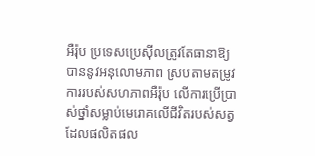អឺរ៉ុប ប្រទេសប្រេស៊ីលត្រូវតែធានាឱ្យបាននូវអនុលោមភាព ស្របតាមតម្រូវការរបស់សហភាពអឺរ៉ុប លើការប្រើប្រាស់ថ្នាំសម្លាប់មេរោគលើជីវិតរបស់សត្វ ដែលផលិតផល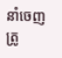នាំចេញត្រូ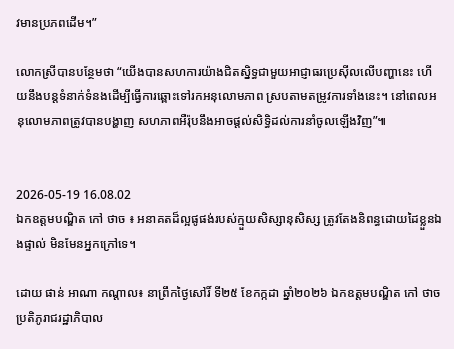វមានប្រភពដើម។”

លោកស្រីបានបន្ថែមថា “យើងបានសហការយ៉ាងជិតស្និទ្ធជាមួយអាជ្ញាធរប្រេស៊ីលលើបញ្ហានេះ ហើយនឹងបន្តទំនាក់ទំនងដើម្បីធ្វើការឆ្ពោះទៅរកអនុលោមភាព ស្របតាមតម្រូវការទាំងនេះ។ នៅពេលអនុលោមភាពត្រូវបានបង្ហាញ សហភាពអឺរ៉ុបនឹងអាចផ្តល់សិទ្ធិដល់ការនាំចូលឡើងវិញ”៕


2026-05-19 16.08.02
ឯកឧត្តមបណ្ឌិត កៅ ថាច ៖ អនាគតដ៏ល្អផូផង់របស់ក្មួយសិស្សានុសិស្ស ត្រូវតែងនិពន្ធដោយដៃខ្លួនឯងផ្ទាល់ មិនមែនអ្នកក្រៅទេ។

ដោយ ផាន់ អាណា កណ្តាល៖ នាព្រឹកថ្ងៃសៅរិ៍ ទី២៥ ខែកក្កដា ឆ្នាំ២០២៦ ឯកឧត្តមបណ្ឌិត កៅ ថាច ប្រតិភូរាជរដ្ឋាភិបាល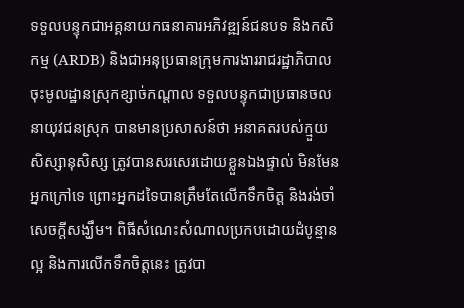ទទួលបន្ទុកជាអគ្គនាយកធនាគារអភិវឌ្ឍន៍ជនបទ និងកសិកម្ម (ARDB) និងជាអនុប្រធានក្រុមការងាររាជរដ្ឋាភិបាលចុះមូលដ្ឋានស្រុកខ្សាច់កណ្តាល ទទួលបន្ទុកជាប្រធានចលនាយុវជនស្រុក បានមានប្រសាសន៍ថា អនាគតរបស់ក្មួយសិស្សានុសិស្ស ត្រូវបានសរសេរដោយខ្លួនឯងផ្ទាល់ មិនមែនអ្នកក្រៅទេ ព្រោះអ្នកដទៃបានត្រឹមតែលើកទឹកចិត្ត និងរង់ចាំសេចក្តីសង្ឃឹម។ ពិធីសំណេះសំណាលប្រកបដោយដំបូន្មានល្អ និងការលើកទឹកចិត្តនេះ ត្រូវបា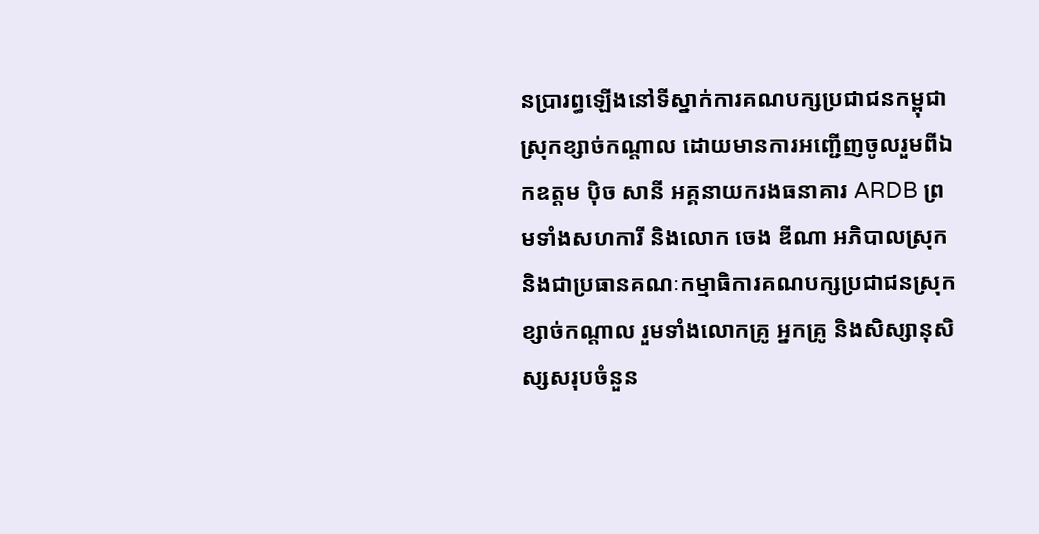នប្រារព្ធឡើងនៅទីស្នាក់ការគណបក្សប្រជាជនកម្ពុជាស្រុកខ្សាច់កណ្តាល ដោយមានការអញ្ជើញចូលរួមពីឯកឧត្តម ប៉ិច សានី អគ្គនាយករងធនាគារ ARDB ព្រមទាំងសហការី និងលោក ចេង ឌីណា អភិបាលស្រុក និងជាប្រធានគណៈកម្មាធិការគណបក្សប្រជាជនស្រុកខ្សាច់កណ្តាល រួមទាំងលោកគ្រូ អ្នកគ្រូ និងសិស្សានុសិស្សសរុបចំនួន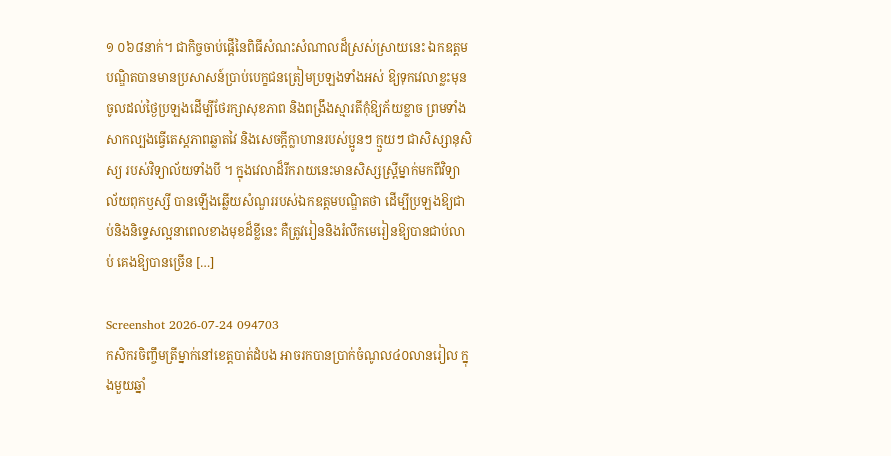១ ០៦៨នាក់។ ជាកិច្ចចាប់ផ្តើនៃពិធីសំណះសំណាលដ៏ស្រស់ស្រាយនេះ ឯកឧត្តមបណ្ឌិតបានមានប្រសាសន៍ប្រាប់បេក្ខជនត្រៀមប្រឡងទាំងអស់ ឱ្យទុកវេលាខ្លះមុនចូលដល់ថ្ងៃប្រឡងដើម្បីថែរក្សាសុខភាព និងពង្រឹងស្មារតីកុំឱ្យភ័យខ្លាច ព្រមទាំងសាកល្បងធ្វើតេស្តភាពឆ្លាតវៃ និងសេចក្តីក្លាហានរបស់ប្អូនៗ ក្មួយៗ ជាសិស្សានុសិស្យ របស់វិទ្យាល័យទាំងបី ។ ក្នុងវេលាដ៏រីករាយនេះមានសិស្សស្ត្រីម្នាក់មកពីវិទ្យាល័យពុកឫស្សី បានឡើងឆ្លើយសំណួររបស់ឯកឧត្តមបណ្ឌិតថា ដើម្បីប្រឡងឱ្យជាប់និងនិទ្ទេសល្អនាពេលខាងមុខដ៏ខ្លីនេះ គឺត្រូវរៀននិងរំលឹកមេរៀនឱ្យបានជាប់លាប់ គេងឱ្យបានច្រើន […]

Screenshot 2026-07-24 094703
កសិករចិញ្ចឹមត្រីម្នាក់នៅខេត្តបាត់ដំបង អាចរកបានប្រាក់ចំណូល៤០លានរៀល ក្នុងមួយឆ្នាំ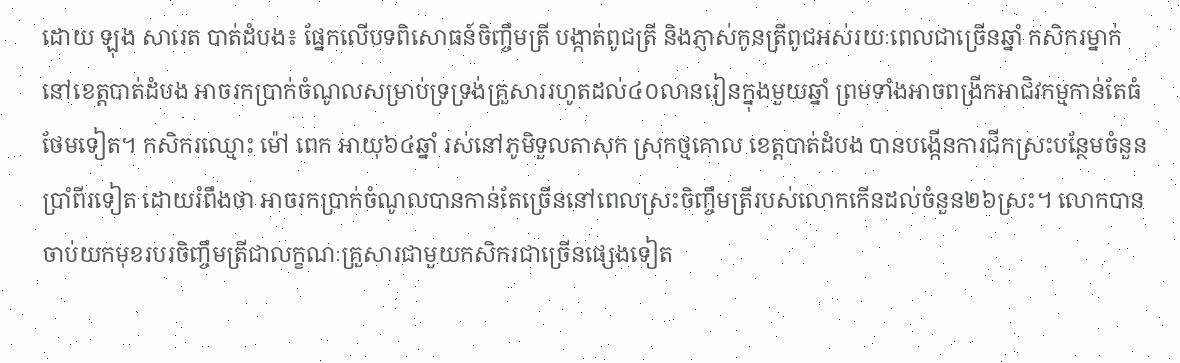ដោយ ឡុង សារេត បាត់ដំបង៖ ផ្នែកលើបទពិសោធន៍ចិញ្ចឹមត្រី បង្កាត់ពូជត្រី និងភ្ញាស់កូនត្រីពូជអស់រយៈពេលជាច្រើនឆ្នាំ កសិករម្នាក់ នៅខេត្តបាត់ដំបង អាចរកប្រាក់ចំណូលសម្រាប់ទ្រទ្រង់គ្រួសាររហូតដល់៤០លានរៀនក្នុងមួយឆ្នាំ ព្រមទាំងអាចពង្រីកអាជិវកម្មកាន់តែធំថែមទៀត។ កសិករឈ្មោះ ម៉ៅ ពេក អាយុ៦៤ឆ្នាំ រស់នៅភូមិទួលតាសុក ស្រុកថ្មគោល ខេត្តបាត់ដំបង បានបង្កើនការជីកស្រះបន្ថែមចំនួនប្រាំពីរទៀត ដោយរំពឹងថា អាចរកប្រាក់ចំណូលបានកាន់តែច្រើននៅពេលស្រះចិញ្ចឹមត្រីរបស់លោកកើនដល់ចំនួន២៦ស្រះ។ លោកបានចាប់យកមុខរបរចិញ្ចឹមត្រីជាលក្ខណៈគ្រួសារជាមួយកសិករជាច្រើនផ្សេងទៀត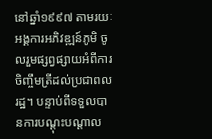នៅឆ្នាំ១៩៩៧ តាមរយៈអង្គការអភិវឌ្ឍន៍ភូមិ ចូលរួមផ្សព្វផ្សាយអំពីការចិញ្ចឹមត្រីដល់ប្រជាពលរដ្ឋ។ បន្ទាប់ពីទទួលបានការបណ្តុះបណ្តាល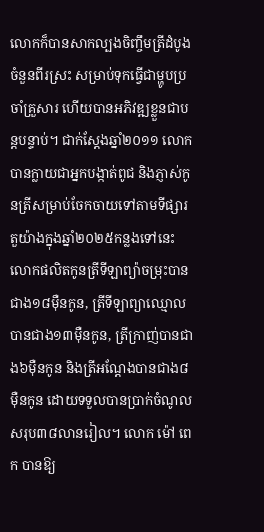លោកក៏បានសាកល្បងចិញ្ចឹមត្រីដំបូងចំនួនពីរស្រះ សម្រាប់ទុកធ្វើជាម្ហូបប្រចាំគ្រួសារ ហើយបានអភិវឌ្ឍខ្លួនជាបន្តបន្ទាប់។ ជាក់ស្តែងឆ្នាំ២០១១ លោកបានក្លាយជាអ្នកបង្កាត់ពូជ និងភ្ញាស់កូនត្រីសម្រាប់ចែកចាយទៅតាមទីផ្សារ តួយ៉ាងក្នុងឆ្នាំ២០២៥កន្លងទៅនេះ លោកផលិតកូនត្រីទីឡាព្យ៉ាចម្រុះបានជាង១៨ម៉ឺនកូន, ត្រីទីឡាព្យាឈ្មោលបានជាង១៣ម៉ឺនកូន, ត្រីក្រាញ់បានជាង៦ម៉ឺនកូន និងត្រីអណ្តែងបានជាង៨ម៉ឺនកូន ដោយទទួលបានប្រាក់ចំណូលសរុប៣៨លានរៀល។ លោក ម៉ៅ ពេក បានឱ្យ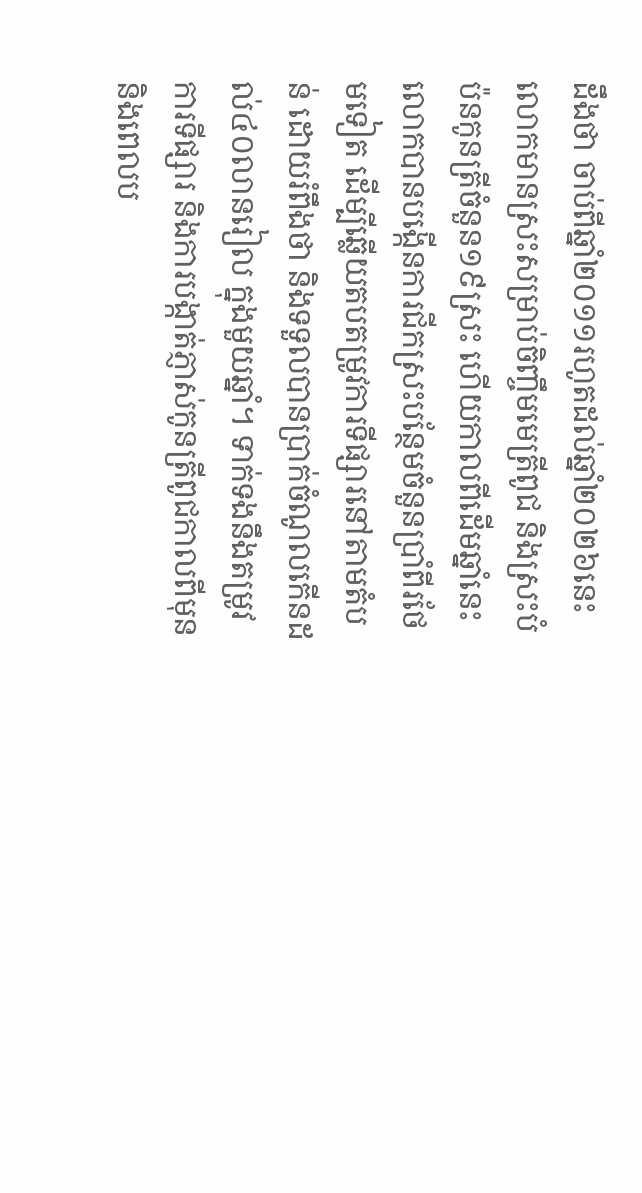ដឹងថា ចាប់ពីឆ្នាំ២០១១រហូតដល់ឆ្នាំ២០២៦នេះ លោកមានស្រះសម្រាប់ចិញ្ចឹមមេត្រីពូជ និងស្រះបំប៉នកូនត្រីចំនួន១៩ស្រះ ហើយកាលពីដើមឆ្នាំនេះ លោកបានបង្កើនការជីកស្រះបន្ថែមចំនួនប្រាំពីរថែមទៀត ដើម្បីឆ្លើយតបតម្រូវការទីផ្សារនៅតាមតំបន់ ដោយរំពឹងថា និងទទួលបានប្រាក់ចំណូលកើនដល់៤០លានរៀល ក្នុងមួយឆ្នាំ។ ទាក់ទងនឹងតម្រូវការទីផ្សារ និងការបង្កាត់ភ្ញាស់កូនត្រីពូជកាលពីមុន និងពេលប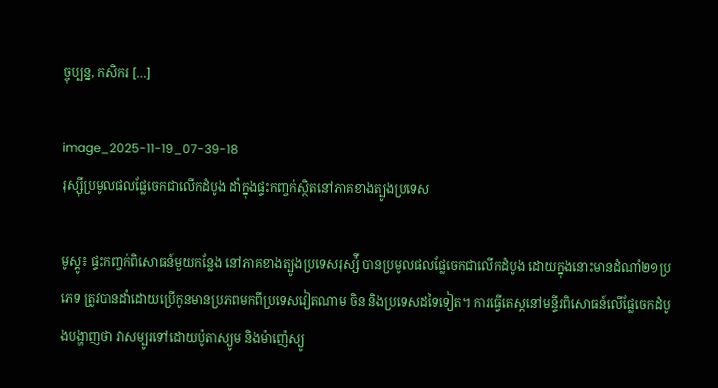ច្ចុប្បន្ន, កសិករ […]

image_2025-11-19_07-39-18
រុស្ស៊ីប្រមូលផលផ្លែចេកជាលើកដំបូង ដាំក្នុងផ្ទះកញ្ចក់ស្ថិតនៅភាគខាងត្បូងប្រទេស

មូស្គូ៖ ផ្ទះកញ្ចក់ពិសោធន៍មួយកន្លែង នៅភាគខាងត្បូងប្រទេសរុស្ស៉ី បានប្រមូលផលផ្លែចេកជាលើកដំបូង ដោយក្នុងនោះមានដំណាំ២១ប្រភេទ ត្រូវបានដាំដោយប្រើកូនមានប្រភពមកពីប្រទេសវៀតណាម ចិន និងប្រទេសដទៃទៀត។ ការធ្វើតេស្តនៅមន្ទីរពិសោធន៍លើផ្លែចេកដំបូងបង្ហាញថា វាសម្បូរទៅដោយប៉ូតាស្យូម និងម៉ាញ៉េស្យូ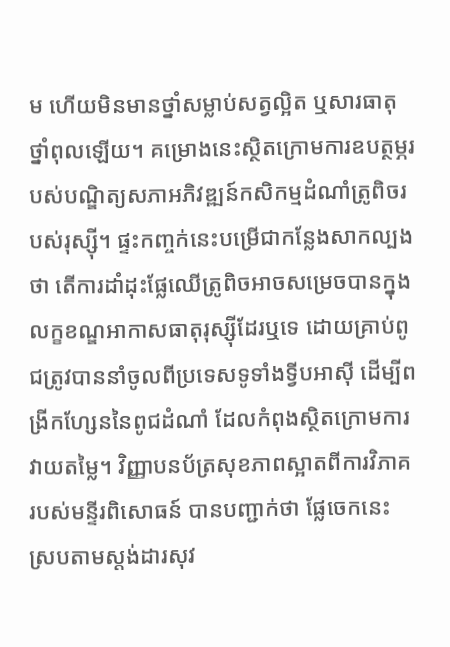ម ហើយមិនមានថ្នាំសម្លាប់សត្វល្អិត ឬសារធាតុថ្នាំពុលឡើយ។ គម្រោងនេះស្ថិតក្រោមការឧបត្ថម្ភរបស់បណ្ឌិត្យសភាអភិវឌ្ឍន៍កសិកម្មដំណាំត្រូពិចរបស់រុស្ស៊ី។ ផ្ទះកញ្ចក់នេះបម្រើជាកន្លែងសាកល្បងថា តើការដាំដុះផ្លែឈើត្រូពិចអាចសម្រេចបានក្នុងលក្ខខណ្ឌអាកាសធាតុរុស្ស៊ីដែរឬទេ ដោយគ្រាប់ពូជត្រូវបាននាំចូលពីប្រទេសទូទាំងទ្វីបអាស៊ី ដើម្បីពង្រីកហ្សែននៃពូជដំណាំ ដែលកំពុងស្ថិតក្រោមការវាយតម្លៃ។ វិញ្ញាបនប័ត្រសុខភាពស្អាតពីការវិភាគរបស់មន្ទីរពិសោធន៍ បានបញ្ជាក់ថា ផ្លែចេកនេះស្របតាមស្តង់ដារសុវ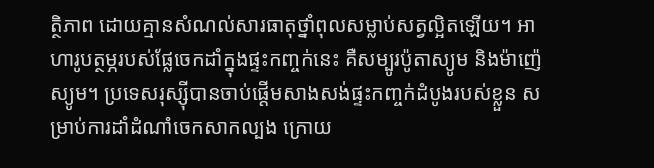ត្ថិភាព ដោយគ្មានសំណល់សារធាតុថ្នាំពុលសម្លាប់សត្វល្អិតឡើយ។ អាហារូបត្ថម្ភរបស់ផ្លែចេកដាំក្នុងផ្ទះកញ្ចក់នេះ គឺសម្បូរប៉ូតាស្យូម និងម៉ាញ៉េស្យូម។ ប្រទេសរុស្ស៊ីបានចាប់ផ្តើមសាងសង់ផ្ទះកញ្ចក់ដំបូងរបស់ខ្លួន សម្រាប់ការដាំដំណាំចេកសាកល្បង ក្រោយ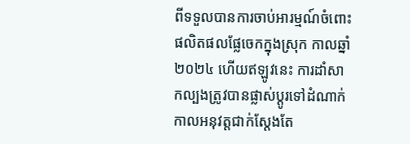ពីទទួលបានការចាប់អារម្មណ៍ចំពោះផលិតផលផ្លែចេកក្នុងស្រុក កាលឆ្នាំ២០២៤ ហើយឥឡូវនេះ ការដាំសាកល្បងត្រូវបានផ្លាស់ប្តូរទៅដំណាក់កាលអនុវត្តជាក់ស្តែងតែ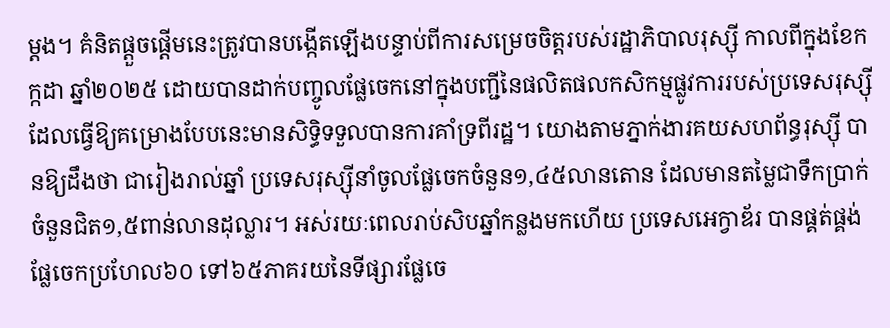ម្តង។ គំនិតផ្តួចផ្តើមនេះត្រូវបានបង្កើតឡើងបន្ទាប់ពីការសម្រេចចិត្តរបស់រដ្ឋាភិបាលរុស្ស៊ី កាលពីក្នុងខែកក្កដា ឆ្នាំ២០២៥ ដោយបានដាក់បញ្ចូលផ្លែចេកនៅក្នុងបញ្ជីនៃផលិតផលកសិកម្មផ្លូវការរបស់ប្រទេសរុស្ស៊ី ដែលធ្វើឱ្យគម្រោងបែបនេះមានសិទ្ធិទទួលបានការគាំទ្រពីរដ្ឋ។ យោងតាមភ្នាក់ងារគយសហព័ន្ធរុស្ស៊ី បានឱ្យដឹងថា ជារៀងរាល់ឆ្នាំ ប្រទេសរុស្ស៊ីនាំចូលផ្លែចេកចំនួន១,៤៥លានតោន ដែលមានតម្លៃជាទឹកប្រាក់ចំនួនជិត១,៥ពាន់លានដុល្លារ។ អស់រយៈពេលរាប់សិបឆ្នាំកន្លងមកហើយ ប្រទេសអេក្វាឌ័រ បានផ្គត់ផ្គង់ផ្លែចេកប្រហែល៦០ ទៅ៦៥ភាគរយនៃទីផ្សារផ្លែចេ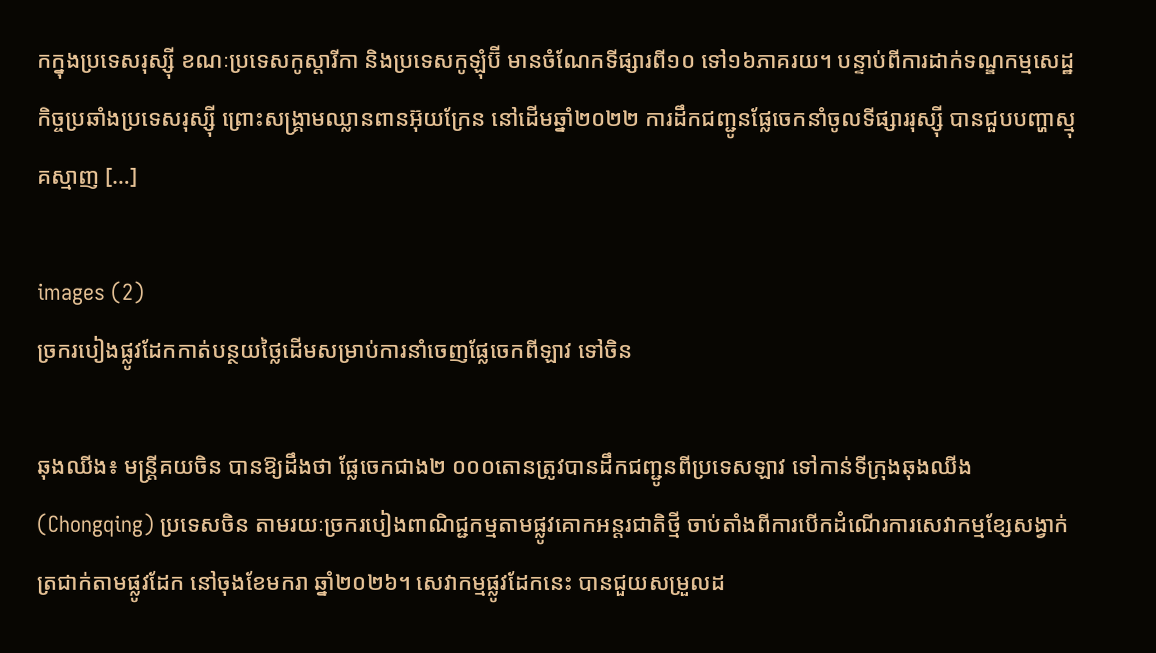កក្នុងប្រទេសរុស្ស៊ី ខណៈប្រទេសកូស្តារីកា និងប្រទេសកូឡុំប៊ី មានចំណែកទីផ្សារពី១០ ទៅ១៦ភាគរយ។ បន្ទាប់ពីការដាក់ទណ្ឌកម្មសេដ្ឋកិច្ចប្រឆាំងប្រទេសរុស្ស៊ី ព្រោះសង្គ្រាមឈ្លានពានអ៊ុយក្រែន នៅដើមឆ្នាំ២០២២ ការដឹកជញ្ជូនផ្លែចេកនាំចូលទីផ្សាររុស្ស៊ី បានជួបបញ្ហាស្មុគស្មាញ […]

images (2)
ច្រករបៀងផ្លូវដែកកាត់បន្ថយថ្លៃដើមសម្រាប់ការនាំចេញផ្លែចេកពីឡាវ ទៅចិន

ឆុងឈីង៖ មន្ត្រីគយចិន បានឱ្យដឹងថា ផ្លែចេកជាង២ ០០០តោនត្រូវបានដឹកជញ្ជូនពីប្រទេសឡាវ ទៅកាន់ទីក្រុងឆុងឈីង (Chongqing) ប្រទេសចិន តាមរយៈច្រករបៀងពាណិជ្ជកម្មតាមផ្លូវគោកអន្តរជាតិថ្មី ចាប់តាំងពីការបើកដំណើរការសេវាកម្មខ្សែសង្វាក់ត្រជាក់តាមផ្លូវដែក នៅចុងខែមករា ឆ្នាំ២០២៦។ សេវាកម្មផ្លូវដែកនេះ បានជួយសម្រួលដ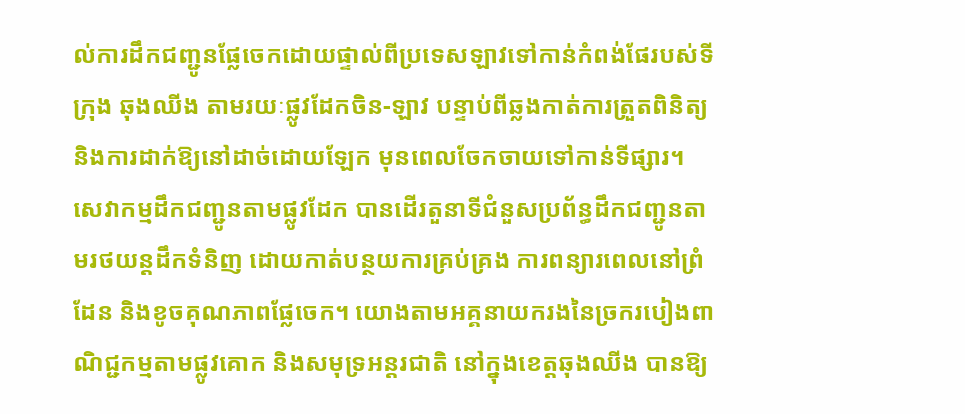ល់ការដឹកជញ្ជូនផ្លែចេកដោយផ្ទាល់ពីប្រទេសឡាវទៅកាន់កំពង់ផែរបស់ទីក្រុង ឆុងឈីង តាមរយៈផ្លូវដែកចិន-ឡាវ បន្ទាប់ពីឆ្លងកាត់ការត្រួតពិនិត្យ និងការដាក់ឱ្យនៅដាច់ដោយឡែក មុនពេលចែកចាយទៅកាន់ទីផ្សារ។ សេវាកម្មដឹកជញ្ជូនតាមផ្លូវដែក បានដើរតួនាទីជំនួសប្រព័ន្ធដឹកជញ្ជូនតាមរថយន្តដឹកទំនិញ ដោយកាត់បន្ថយការគ្រប់គ្រង ការពន្យារពេលនៅព្រំដែន និងខូចគុណភាពផ្លែចេក។ យោងតាមអគ្គនាយករងនៃច្រករបៀងពាណិជ្ជកម្មតាមផ្លូវគោក និងសមុទ្រអន្តរជាតិ នៅក្នុងខេត្តឆុងឈីង បានឱ្យ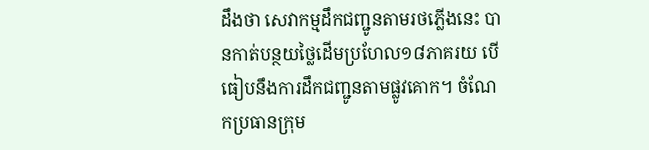ដឹងថា សេវាកម្មដឹកជញ្ជូនតាមរថភ្លើងនេះ បានកាត់បន្ថយថ្លៃដើមប្រហែល១៨ភាគរយ បើធៀបនឹងការដឹកជញ្ជូនតាមផ្លូវគោក។ ចំណែកប្រធានក្រុម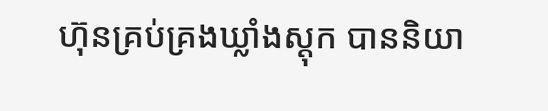ហ៊ុនគ្រប់គ្រងឃ្លាំងស្តុក បាននិយា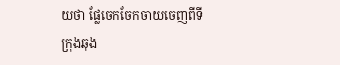យថា ផ្លែចេកចែកចាយចេញពីទីក្រុងឆុង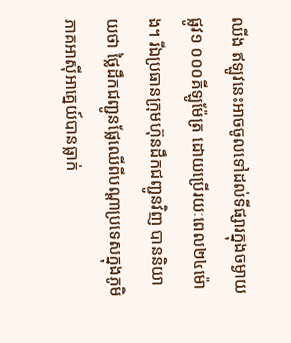ឈីង ឥឡូវនេះអាចចូលទៅដល់ទីផ្សារក្នុងចម្ងាយផ្លូវ១ ០០០គីឡូម៉ែត្រ ដោយប្រើរយៈពេល២៤ម៉ោង។ រីឯប្រធានក្រុមហ៊ុនដឹកជញ្ជូនវិញ បាននិយាយថា ថ្លៃដឹកជញ្ជូនផ្លែឈើពីបណ្តាប្រទេសក្នុងភូមិភាគអាស៊ីអាគ្នេយ៍បានធ្លាក់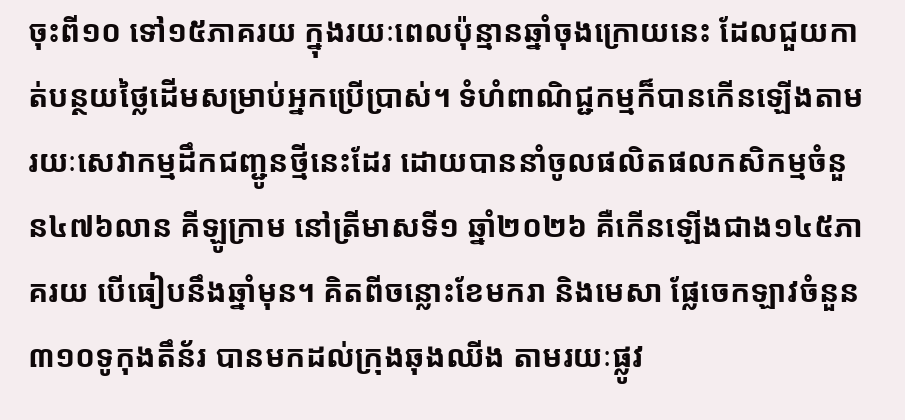ចុះពី១០ ទៅ១៥ភាគរយ ក្នុងរយៈពេលប៉ុន្មានឆ្នាំចុងក្រោយនេះ ដែលជួយកាត់បន្ថយថ្លៃដើមសម្រាប់អ្នកប្រើប្រាស់។ ទំហំពាណិជ្ជកម្មក៏បានកើនឡើងតាមរយៈសេវាកម្មដឹកជញ្ជូនថ្មីនេះដែរ ដោយបាននាំចូលផលិតផលកសិកម្មចំនួន៤៧៦លាន គីឡូក្រាម នៅត្រីមាសទី១ ឆ្នាំ២០២៦ គឺកើនឡើងជាង១៤៥ភាគរយ បើធៀបនឹងឆ្នាំមុន។ គិតពីចន្លោះខែមករា និងមេសា ផ្លែចេកឡាវចំនួន៣១០ទូកុងតឹន័រ បានមកដល់ក្រុងឆុងឈីង តាមរយៈផ្លូវ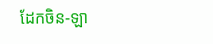ដែកចិន-ឡា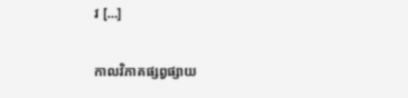វ […]

កាលវិភាគផ្សព្វផ្សាយ